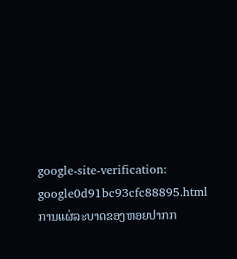google-site-verification: google0d91bc93cfc88895.html ການແຜ່ລະບາດຂອງຫອຍປາກກ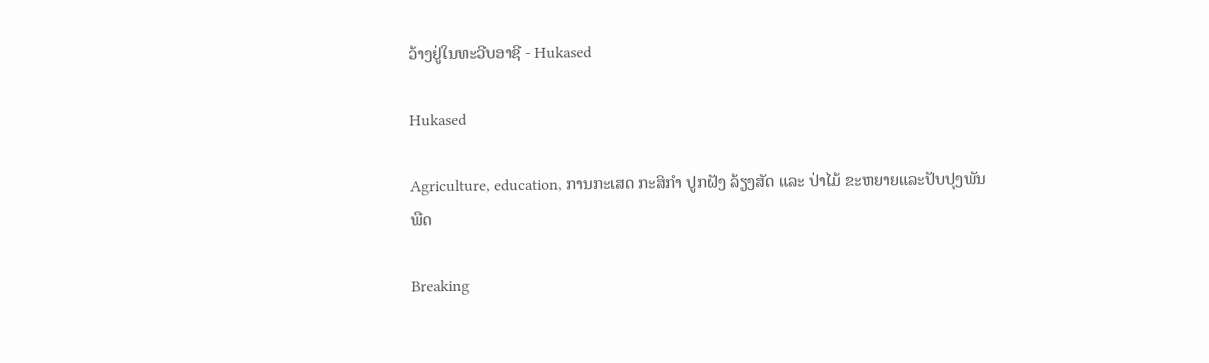ວ້າງຢູ່ໃນທະວີບອາຊີ - Hukased

Hukased

Agriculture, education, ການກະເສດ ກະສິກຳ ປູກຝັງ ລ້ຽງສັດ ແລະ ປ່າໄມ້ ຂະຫຍາຍແລະປັບປຸງພັນພືດ

Breaking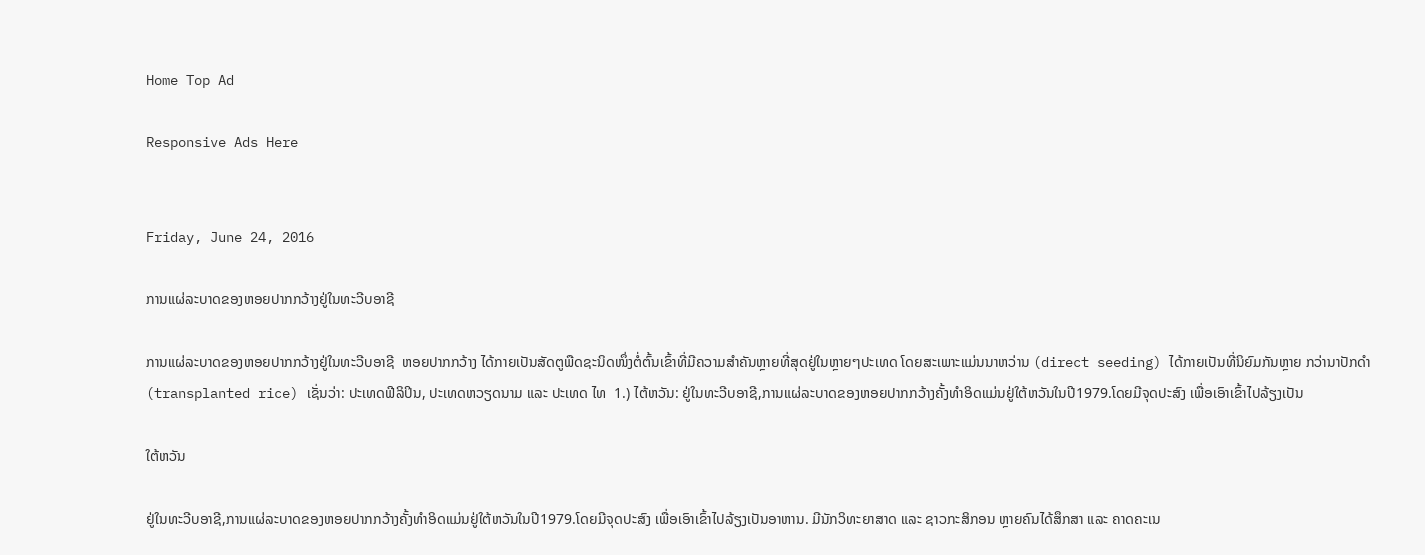Home Top Ad

Responsive Ads Here


Friday, June 24, 2016

ການແຜ່ລະບາດຂອງຫອຍປາກກວ້າງຢູ່ໃນທະວີບອາຊີ

ການແຜ່ລະບາດຂອງຫອຍປາກກວ້າງຢູ່ໃນທະວີບອາຊີ  ຫອຍປາກກວ້າງ ໄດ້ກາຍເປັນສັດຕູພືດຊະນິດໜຶ່ງຕໍ່ຕົ້ນເຂົ້າທີ່ມີຄວາມສໍາຄັນຫຼາຍທີ່ສຸດຢູ່ໃນຫຼາຍໆປະເທດ ໂດຍສະເພາະແມ່ນນາຫວ່ານ (direct seeding) ໄດ້ກາຍເປັນທີ່ນິຍົມກັນຫຼາຍ ກວ່ານາປັກດໍາ (transplanted rice) ເຊັ່ນວ່າ: ປະເທດຟີລິປິນ, ປະເທດຫວຽດນາມ ແລະ ປະເທດ ໄທ  1.) ໄຕ້ຫວັນ: ຢູ່ໃນທະວີບອາຊີ,ການແຜ່ລະບາດຂອງຫອຍປາກກວ້າງຄັ້ງທໍາອິດແມ່ນຢູ່ໃຕ້ຫວັນໃນປີ1979.ໂດຍມີຈຸດປະສົງ ເພື່ອເອົາເຂົ້າໄປລ້ຽງເປັນ

ໃຕ້ຫວັນ

ຢູ່ໃນທະວີບອາຊີ,ການແຜ່ລະບາດຂອງຫອຍປາກກວ້າງຄັ້ງທໍາອິດແມ່ນຢູ່ໃຕ້ຫວັນໃນປີ1979.ໂດຍມີຈຸດປະສົງ ເພື່ອເອົາເຂົ້າໄປລ້ຽງເປັນອາຫານ. ມີນັກວິທະຍາສາດ ແລະ ຊາວກະສິກອນ ຫຼາຍຄົນໄດ້ສຶກສາ ແລະ ຄາດຄະເນ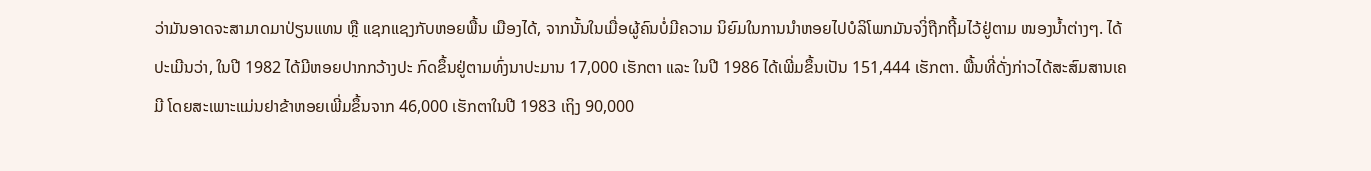ວ່າມັນອາດຈະສາມາດມາປ່ຽນແທນ ຫຼື ແຊກແຊງກັບຫອຍພື້ນ ເມືອງໄດ້, ຈາກນັ້ນໃນເມື່ອຜູ້ຄົນບໍ່ມີຄວາມ ນິຍົມໃນການນໍາຫອຍໄປບໍລິໂພກມັນຈງິ່ຖືກຖີ້ມໄວ້ຢູ່ຕາມ ໜອງນໍ້າຕ່າງໆ. ໄດ້ປະເມີນວ່າ, ໃນປີ 1982 ໄດ້ມີຫອຍປາກກວ້າງປະ ກົດຂຶ້ນຢູ່ຕາມທົ່ງນາປະມານ 17,000 ເຮັກຕາ ແລະ ໃນປີ 1986 ໄດ້ເພີ່ມຂຶ້ນເປັນ 151,444 ເຮັກຕາ. ພື້ນທີ່ດັ່ງກ່າວໄດ້ສະສົມສານເຄມີ ໂດຍສະເພາະແມ່ນຢາຂ້າຫອຍເພີ່ມຂຶ້ນຈາກ 46,000 ເຮັກຕາໃນປີ 1983 ເຖິງ 90,000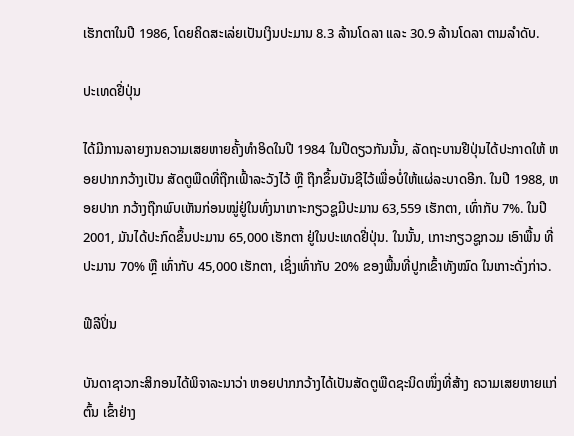ເຮັກຕາໃນປີ 1986, ໂດຍຄິດສະເລ່ຍເປັນເງິນປະມານ 8.3 ລ້ານໂດລາ ແລະ 30.9 ລ້ານໂດລາ ຕາມລໍາດັບ.

ປະເທດຢີ່ປຸ່ນ

ໄດ້ມີການລາຍງານຄວາມເສຍຫາຍຄັ້ງທໍາອິດໃນປີ 1984 ໃນປີດຽວກັນນັ້ນ, ລັດຖະບານຢີປຸ່ນໄດ້ປະກາດໃຫ້ ຫອຍປາກກວ້າງເປັນ ສັດຕູພືດທີ່ຖືກເຟົ້າລະວັງໄວ້ ຫຼື ຖືກຂຶ້ນບັນຊີໄວ້ເພື່ອບໍ່ໃຫ້ແຜ່ລະບາດອີກ. ໃນປີ 1988, ຫອຍປາກ ກວ້າງຖືກພົບເຫັນກ່ອນໝູ່ຢູ່ໃນທົ່ງນາເກາະກຽວຊູມີປະມານ 63,559 ເຮັກຕາ, ເທົ່າກັບ 7%. ໃນປີ 2001, ມັນໄດ້ປະກົດຂຶ້ນປະມານ 65,000 ເຮັກຕາ ຢູ່ໃນປະເທດຢີ່ປຸ່ນ. ໃນນັ້ນ, ເກາະກຽວຊູກວມ ເອົາພື້ນ ທີ່ ປະມານ 70% ຫຼື ເທົ່າກັບ 45,000 ເຮັກຕາ, ເຊິ່ງເທົ່າກັບ 20% ຂອງພື້ນທີ່ປູກເຂົ້າທັງໝົດ ໃນເກາະດັ່ງກ່າວ.

ຟີລີປິ່ນ

ບັນດາຊາວກະສິກອນໄດ້ພິຈາລະນາວ່າ ຫອຍປາກກວ້າງໄດ້ເປັນສັດຕູພືດຊະນິດໜຶ່ງທີ່ສ້າງ ຄວາມເສຍຫາຍແກ່ຕົ້ນ ເຂົ້າຢ່າງ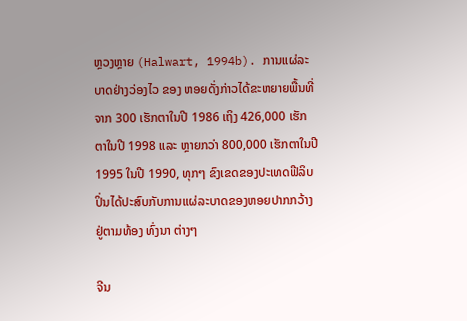ຫຼວງຫຼາຍ (Halwart, 1994b). ການແຜ່ລະບາດຢ່າງວ່ອງໄວ ຂອງ ຫອຍດັ່ງກ່າວໄດ້ຂະຫຍາຍພື້ນທີ່ຈາກ 300 ເຮັກຕາໃນປີ 1986 ເຖິງ 426,000 ເຮັກຕາໃນປີ 1998 ແລະ ຫຼາຍກວ່າ 800,000 ເຮັກຕາໃນປີ 1995 ໃນປີ 1990, ທຸກໆ ຂົງເຂດຂອງປະເທດຟີລິບປິ່ນໄດ້ປະສົບກັບການແຜ່ລະບາດຂອງຫອຍປາກກວ້າງ ຢູ່ຕາມທ້ອງ ທົ່ງນາ ຕ່າງໆ

ຈີນ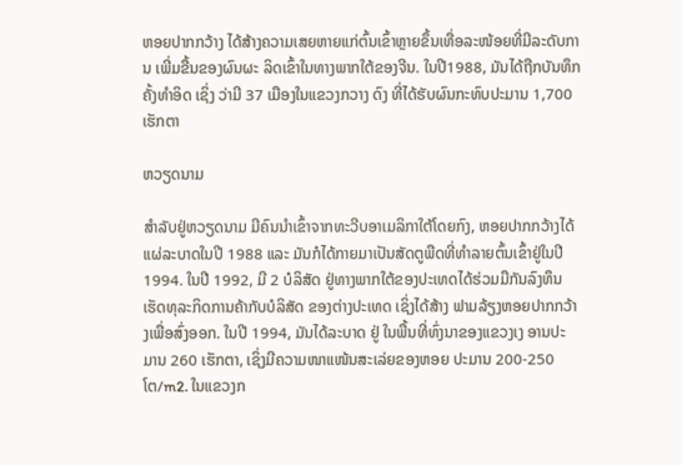ຫອຍປາກກວ້າງ ໄດ້ສ້າງຄວາມເສຍຫາຍແກ່ຕົ້ນເຂົ້າຫຼາຍຂຶ້ນເທື່ອລະໜ້ອຍທີ່ມີລະດັບການ ເພີ່ມຂື້ນຂອງຜົນຜະ ລິດເຂົ້າໃນທາງພາກໃຕ້ຂອງຈີນ. ໃນປີ1988, ມັນໄດ້ຖືກບັນທຶກຄັ້ງທໍາອິດ ເຊິ່ງ ວ່າມີ 37 ເມືອງໃນແຂວງກວາງ ດົງ ທີ່ໄດ້ຮັບຜົນກະທົບປະມານ 1,700 ເຮັກຕາ

ຫວຽດນາມ

ສໍາລັບຢູ່ຫວຽດນາມ ມີຄົນນໍາເຂົ້າຈາກທະວີບອາເມລິກາໃຕ້ໂດຍກົງ, ຫອຍປາກກວ້າງໄດ້ແຜ່ລະບາດໃນປີ 1988 ແລະ ມັນກໍໄດ້ກາຍມາເປັນສັດຕູພືດທີ່ທຳລາຍຕົ້ນເຂົ້າຢູ່ໃນປີ 1994. ໃນປີ 1992, ມີ 2 ບໍລິສັດ ຢູ່ທາງພາກໃຕ້ຂອງປະເທດໄດ້ຮ່ວມມືກັນລົງທຶນເຮັດທຸລະກິດການຄ້າກັບບໍລິສັດ ຂອງຕ່າງປະເທດ ເຊິ່ງໄດ້ສ້າງ ຟາມລ້ຽງຫອຍປາກກວ້າງເພື່ອສົ່ງອອກ. ໃນປີ 1994, ມັນໄດ້ລະບາດ ຢູ່ ໃນພື້ນທີ່ທົ່ງນາຂອງແຂວງເງ ອານປະ ມານ 260 ເຮັກຕາ, ເຊິ່ງມີຄວາມໜາແໜ້ນສະເລ່ຍຂອງຫອຍ ປະມານ 200-250 ໂຕ/m2. ໃນແຂວງກ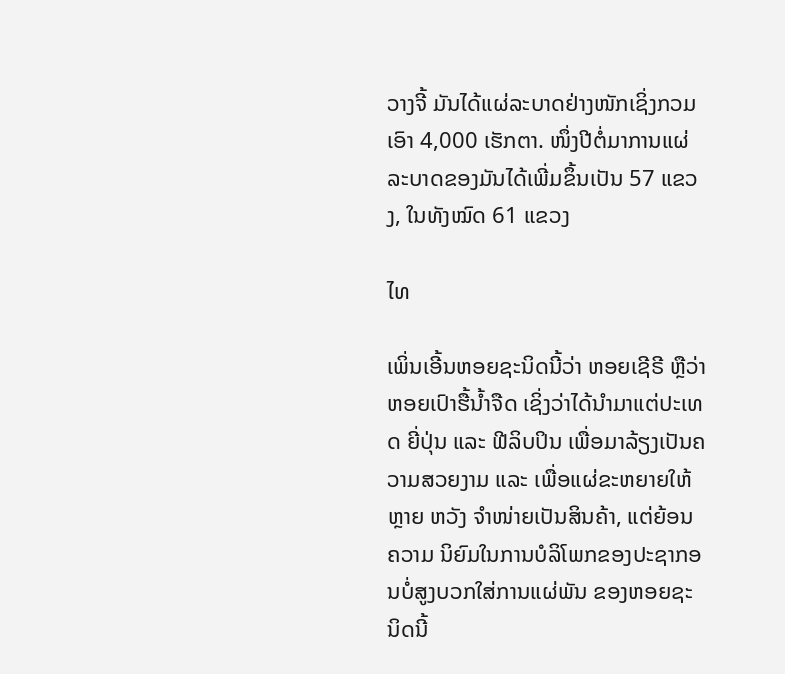ວາງຈີ້ ມັນໄດ້ແຜ່ລະບາດຢ່າງໜັກເຊິ່ງກວມເອົາ 4,000 ເຮັກຕາ. ໜຶ່ງປີຕໍ່ມາການແຜ່ລະບາດຂອງມັນໄດ້ເພີ່ມຂຶ້ນເປັນ 57 ແຂວງ, ໃນທັງໝົດ 61 ແຂວງ

ໄທ

ເພິ່ນເອີ້ນຫອຍຊະນິດນີ້ວ່າ ຫອຍເຊີຣີ ຫຼືວ່າ ຫອຍເປົາຮື້ນໍ້າຈືດ ເຊິ່ງວ່າໄດ້ນໍາມາແຕ່ປະເທດ ຍີ່ປຸ່ນ ແລະ ຟີລິບປິນ ເພື່ອມາລ້ຽງເປັນຄວາມສວຍງາມ ແລະ ເພື່ອແຜ່ຂະຫຍາຍໃຫ້ຫຼາຍ ຫວັງ ຈຳໜ່າຍເປັນສິນຄ້າ, ແຕ່ຍ້ອນຄວາມ ນິຍົມໃນການບໍລິໂພກຂອງປະຊາກອນບໍ່ສູງບວກໃສ່ການແຜ່ພັນ ຂອງຫອຍຊະນິດນີ້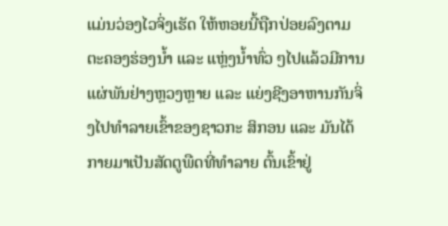ແມ່ນວ່ອງໄວຈິ່ງເຮັດ ໃຫ້ຫອຍນີ້ຖືກປ່ອຍລົງຕາມຕະຄອງຮ່ອງນໍ້າ ແລະ ແຫຼ່ງນໍ້າທົ່ວ ໆໄປແລ້ວມີການແຜ່ພັນຢ່າງຫຼວງຫຼາຍ ແລະ ແຍ່ງຊີງອາຫານກັນຈິ່ງໄປທໍາລາຍເຂົ້າຂອງຊາວກະ ສິກອນ ແລະ ມັນໄດ້ກາຍມາເປັນສັດຕູພືດທີ່ທໍາລາຍ ຕົ້ນເຂົ້າຢູ່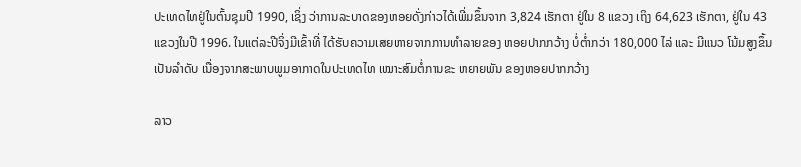ປະເທດໄທຢູ່ໃນຕົ້ນຊຸມປີ 1990, ເຊິ່ງ ວ່າການລະບາດຂອງຫອຍດັ່ງກ່າວໄດ້ເພີ່ມຂຶ້ນຈາກ 3,824 ເຮັກຕາ ຢູ່ໃນ 8 ແຂວງ ເຖິງ 64,623 ເຮັກຕາ, ຢູ່ໃນ 43 ແຂວງໃນປີ 1996. ໃນແຕ່ລະປີຈິ່ງມີເຂົ້າທີ່ ໄດ້ຮັບຄວາມເສຍຫາຍຈາກການທຳລາຍຂອງ ຫອຍປາກກວ້າງ ບໍ່ຕໍ່າກວ່າ 180,000 ໄລ່ ແລະ ມີແນວ ໂນ້ມສູງຂຶ້ນເປັນລໍາດັບ ເນື່ອງຈາກສະພາບພູມອາກາດໃນປະເທດໄທ ເໝາະສົມຕໍ່ການຂະ ຫຍາຍພັນ ຂອງຫອຍປາກກວ້າງ

ລາວ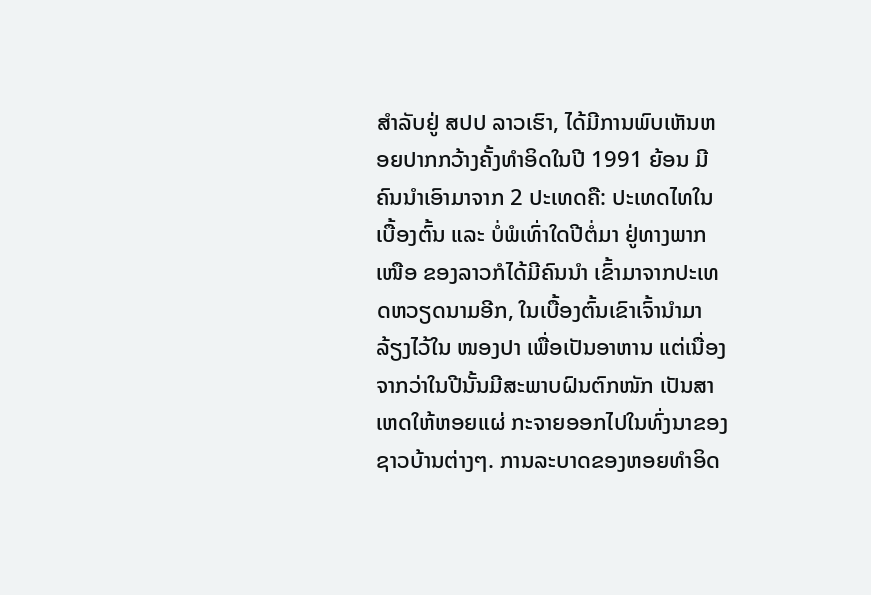ສໍາລັບຢູ່ ສປປ ລາວເຮົາ, ໄດ້ມີການພົບເຫັນຫອຍປາກກວ້າງຄັ້ງທໍາອິດໃນປີ 1991 ຍ້ອນ ມີຄົນນໍາເອົາມາຈາກ 2 ປະເທດຄື: ປະເທດໄທໃນເບື້ອງຕົ້ນ ແລະ ບໍ່ພໍເທົ່າໃດປີຕໍ່ມາ ຢູ່ທາງພາກເໜືອ ຂອງລາວກໍໄດ້ມີຄົນນໍາ ເຂົ້າມາຈາກປະເທດຫວຽດນາມອີກ, ໃນເບື້ອງຕົ້ນເຂົາເຈົ້ານໍາມາລ້ຽງໄວ້ໃນ ໜອງປາ ເພື່ອເປັນອາຫານ ແຕ່ເນື່ອງຈາກວ່າໃນປີນັ້ນມີສະພາບຝົນຕົກໜັກ ເປັນສາເຫດໃຫ້ຫອຍແຜ່ ກະຈາຍອອກໄປໃນທົ່ງນາຂອງ ຊາວບ້ານຕ່າງໆ. ການລະບາດຂອງຫອຍທໍາອິດ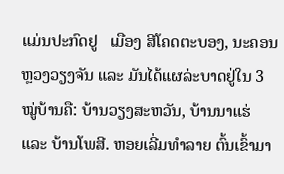ແມ່ນປະກົດຢູ   ເມືອງ ສີໂຄດຕະບອງ, ນະຄອນຫຼວງວຽງຈັນ ແລະ ມັນໄດ້ແຜລ່ະບາດຢູ່ໃນ 3 ໝູ່ບ້ານຄື: ບ້ານວຽງສະຫວັນ, ບ້ານນາແຮ່ ແລະ ບ້ານໂພສີ. ຫອຍເລີ່ມທໍາລາຍ ຕົ້ນເຂົ້າມາ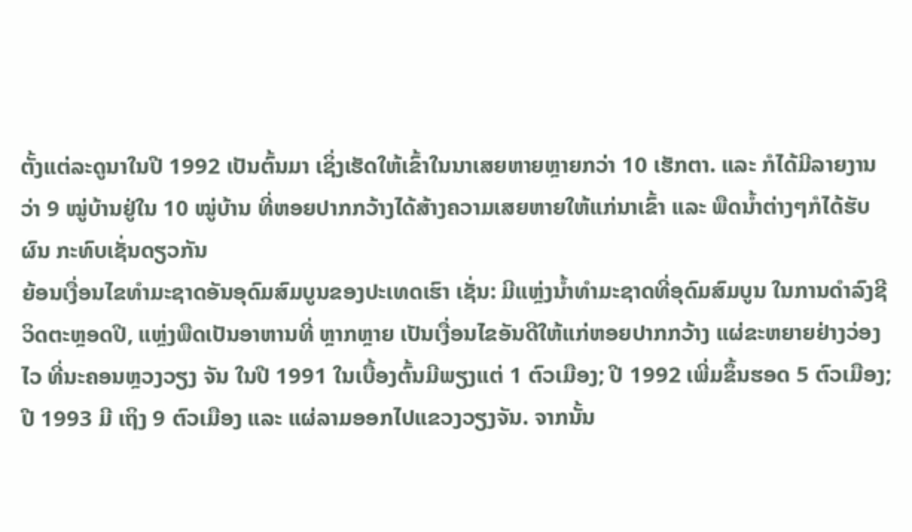ຕັ້ງແຕ່ລະດູນາໃນປີ 1992 ເປັນຕົ້ນມາ ເຊິ່ງເຮັດໃຫ້ເຂົ້າໃນນາເສຍຫາຍຫຼາຍກວ່າ 10 ເຮັກຕາ. ແລະ ກໍໄດ້ມີລາຍງານວ່າ 9 ໝູ່ບ້ານຢູ່ໃນ 10 ໝູ່ບ້ານ ທີ່ຫອຍປາກກວ້າງໄດ້ສ້າງຄວາມເສຍຫາຍໃຫ້ແກ່ນາເຂົ້າ ແລະ ພືດນໍ້າຕ່າງໆກໍໄດ້ຮັບຜົນ ກະທົບເຊັ່ນດຽວກັນ
ຍ້ອນເງື່ອນໄຂທໍາມະຊາດອັນອຸດົມສົມບູນຂອງປະເທດເຮົາ ເຊັ່ນ: ມີແຫຼ່ງນໍ້າທໍາມະຊາດທີ່ອຸດົມສົມບູນ ໃນການດໍາລົງຊີວິດຕະຫຼອດປີ, ແຫຼ່ງພືດເປັນອາຫານທີ່ ຫຼາກຫຼາຍ ເປັນເງື່ອນໄຂອັນດີໃຫ້ແກ່ຫອຍປາກກວ້າງ ແຜ່ຂະຫຍາຍຢ່າງວ່ອງໄວ ທີ່ນະຄອນຫຼວງວຽງ ຈັນ ໃນປີ 1991 ໃນເບື້ອງຕົ້ນມີພຽງແຕ່ 1 ຕົວເມືອງ; ປີ 1992 ເພີ່ມຂຶ້ນຮອດ 5 ຕົວເມືອງ; ປີ 1993 ມີ ເຖິງ 9 ຕົວເມືອງ ແລະ ແຜ່ລາມອອກໄປແຂວງວຽງຈັນ. ຈາກນັ້ນ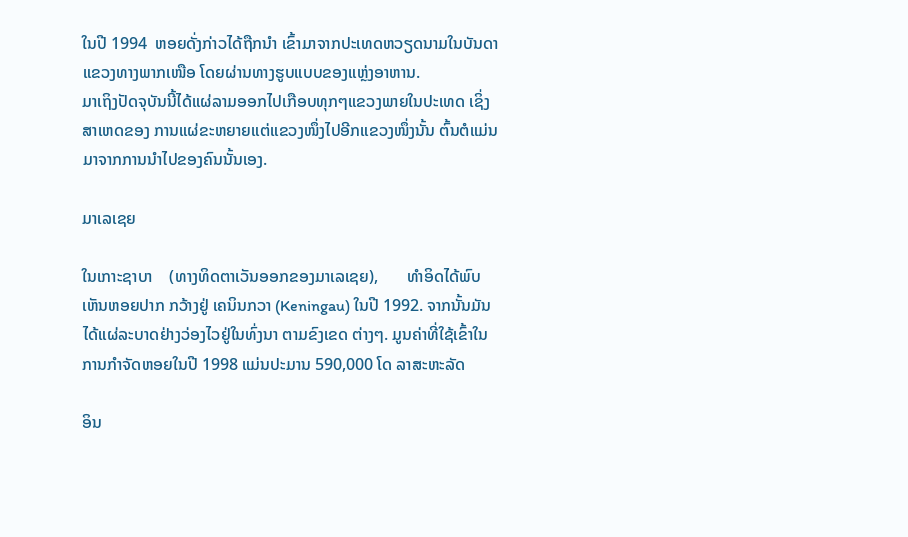ໃນປີ 1994  ຫອຍດັ່ງກ່າວໄດ້ຖືກນໍາ ເຂົ້າມາຈາກປະເທດຫວຽດນາມໃນບັນດາແຂວງທາງພາກເໜືອ ໂດຍຜ່ານທາງຮູບແບບຂອງແຫຼ່ງອາຫານ.
ມາເຖິງປັດຈຸບັນນີ້ໄດ້ແຜ່ລາມອອກໄປເກືອບທຸກໆແຂວງພາຍໃນປະເທດ ເຊິ່ງສາເຫດຂອງ ການແຜ່ຂະຫຍາຍແຕ່ແຂວງໜຶ່ງໄປອີກແຂວງໜຶ່ງນັ້ນ ຕົ້ນຕໍແມ່ນມາຈາກການນໍາໄປຂອງຄົນນັ້ນເອງ.

ມາເລເຊຍ

ໃນເກາະຊາບາ    (ທາງທິດຕາເວັນອອກຂອງມາເລເຊຍ),       ທໍາອິດໄດ້ພົບເຫັນຫອຍປາກ ກວ້າງຢູ່ ເຄນິນກວາ (Keningau) ໃນປີ 1992. ຈາກນັ້ນມັນໄດ້ແຜ່ລະບາດຢ່າງວ່ອງໄວຢູ່ໃນທົ່ງນາ ຕາມຂົງເຂດ ຕ່າງໆ. ມູນຄ່າທີ່ໃຊ້ເຂົ້າໃນການກໍາຈັດຫອຍໃນປີ 1998 ແມ່ນປະມານ 590,000 ໂດ ລາສະຫະລັດ

ອິນ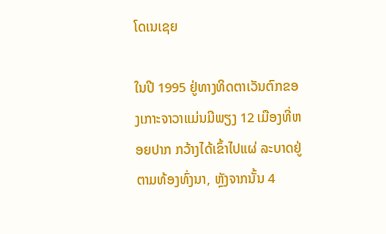ໂດເນເຊຍ

ໃນປີ 1995 ຢູ່ທາງທິດຕາເວັນຕົກຂອງເກາະຈາວາແມ່ນມີພຽງ 12 ເມືອງທີ່ຫອຍປາກ ກວ້າງໄດ້ເຂົ້າໄປແຜ່ ລະບາດຢູ່ຕາມທ້ອງທົ່ງນາ, ຫຼັງຈາກນັ້ນ 4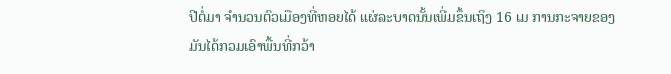ປີຕໍ່ມາ ຈໍານວນຕົວເມືອງທີ່ຫອຍໄດ້ ແຜ່ລະບາດນັ້ນເພີ່ມຂຶ້ນເຖິງ 16 ເມ ການກະຈາຍຂອງມັນໄດ້ກວມເອົາພື້ນທີ່ກວ້າ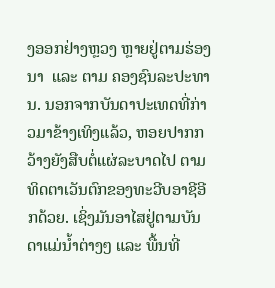ງອອກຢ່າງຫຼວງ ຫຼາຍຢູ່ຕາມຮ່ອງນາ  ແລະ ຕາມ ຄອງຊົນລະປະທານ. ນອກຈາກບັນດາປະເທດທີ່ກ່າວມາຂ້າງເທິງແລ້ວ, ຫອຍປາກກວ້າງຍັງສືບຕໍ່ແຜ່ລະບາດໄປ ຕາມທິດຕາເວັນຕົກຂອງທະວີບອາຊີອີກດ້ວຍ. ເຊິ່ງມັນອາໄສຢູ່ຕາມບັນດາແມ່ນໍ້າຕ່າງໆ ແລະ ພື້ນທີ່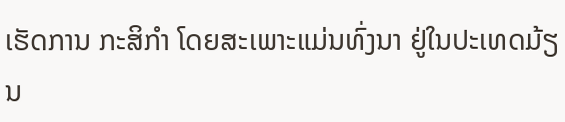ເຮັດການ ກະສິກໍາ ໂດຍສະເພາະແມ່ນທົ່ງນາ ຢູ່ໃນປະເທດມ້ຽນ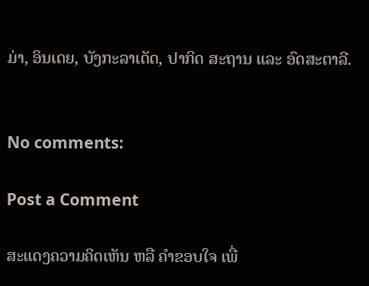ມ່າ, ອິນເດຍ, ບັງກະລາເດັດ, ປາກິດ ສະຖານ ແລະ ອົດສະຕາລີ.


No comments:

Post a Comment

ສະແດງຄວາມຄິດເຫັນ ຫລື ຄຳຂອບໃຈ ເພື່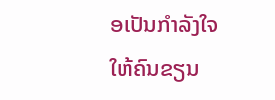ອເປັນກຳລັງໃຈໃຫ້ຄົນຂຽນ